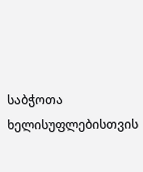საბჭოთა ხელისუფლებისთვის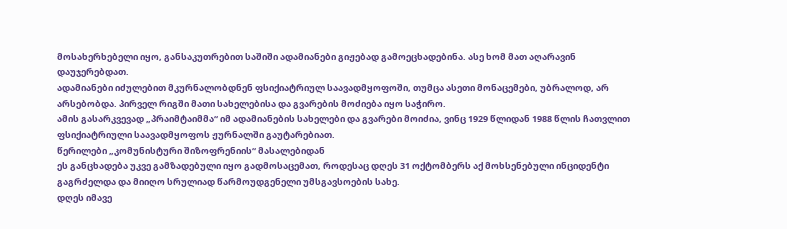მოსახერხებელი იყო, განსაკუთრებით საშიში ადამიანები გიჟებად გამოეცხადებინა. ასე ხომ მათ აღარავინ დაუჯერებდათ.
ადამიანები იძულებით მკურნალობდნენ ფსიქიატრიულ საავადმყოფოში, თუმცა ასეთი მონაცემები, უბრალოდ, არ არსებობდა. პირველ რიგში მათი სახელებისა და გვარების მოძიება იყო საჭირო.
ამის გასარკვევად „პრაიმტაიმმა“ იმ ადამიანების სახელები და გვარები მოიძია, ვინც 1929 წლიდან 1988 წლის ჩათვლით ფსიქიატრიული საავადმყოფოს ჟურნალში გაუტარებიათ.
წერილები „კომუნისტური შიზოფრენიის“ მასალებიდან
ეს განცხადება უკვე გამზადებული იყო გადმოსაცემათ, როდესაც დღეს 31 ოქტომბერს აქ მოხსენებული ინციდენტი გაგრძელდა და მიიღო სრულიად წარმოუდგენელი უმსგავსოების სახე.
დღეს იმავე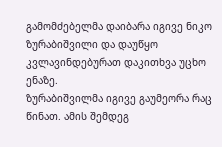გამომძებელმა დაიბარა იგივე ნიკო ზურაბიშვილი და დაუწყო კვლავინდებურათ დაკითხვა უცხო ენაზე.
ზურაბიშვილმა იგივე გაუმეორა რაც წინათ. ამის შემდეგ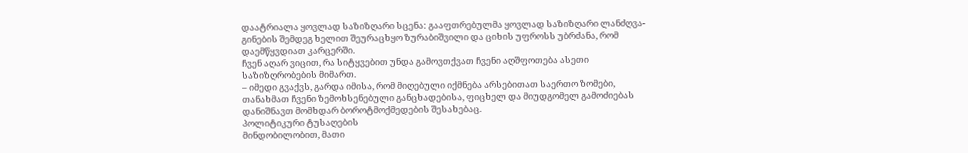დაატრიალა ყოვლად საზიზღარი სცენა: გააფთრებულმა ყოვლად საზიზღარი ლანძღვა-გინების შემდეგ ხელით შეურაცხყო ზურაბიშვილი და ციხის უფროსს უბრძანა, რომ დაემწყვდიათ კარცერში.
ჩვენ აღარ ვიცით, რა სიტყვებით უნდა გამოვთქვათ ჩვენი აღშფოთება ასეთი საზიზღრობების მიმართ.
– იმედი გვაქვს, გარდა იმისა, რომ მიღებული იქმნება არსებითათ საერთო ზომები, თანახმათ ჩვენი ზემოხსენებული განცხადებისა, ფიცხელ და მიუდგომელ გამოძიებას დანიშნავთ მომხდარ ბოროტმოქმედების შესახებაც.
პოლიტიკური ტუსაღების
მინდობილობით, მათი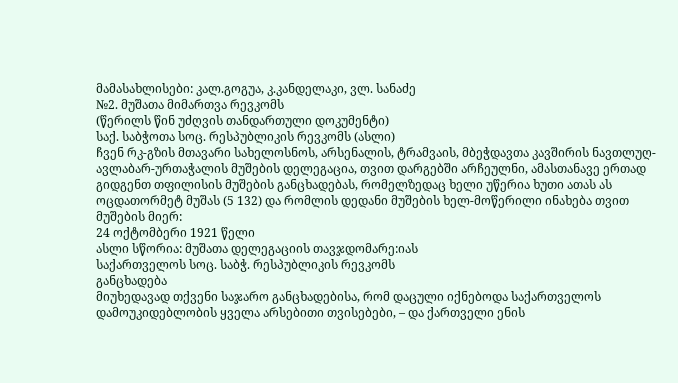მამასახლისები: კალ.გოგუა, კ.კანდელაკი, ვლ. სანაძე
№2. მუშათა მიმართვა რევკომს
(წერილს წინ უძღვის თანდართული დოკუმენტი)
საქ. საბჭოთა სოც. რესპუბლიკის რევკომს (ასლი)
ჩვენ რკ-გზის მთავარი სახელოსნოს, არსენალის, ტრამვაის, მბეჭდავთა კავშირის ნავთლუღ-ავლაბარ-ურთაჭალის მუშების დელეგაცია, თვით დარგებში არჩეულნი, ამასთანავე ერთად გიდგენთ თფილისის მუშების განცხადებას, რომელზედაც ხელი უწერია ხუთი ათას ას ოცდათორმეტ მუშას (5 132) და რომლის დედანი მუშების ხელ-მოწერილი ინახება თვით მუშების მიერ:
24 ოქტომბერი 1921 წელი
ასლი სწორია: მუშათა დელეგაციის თავჯდომარე:იას
საქართველოს სოც. საბჭ. რესპუბლიკის რევკომს
განცხადება
მიუხედავად თქვენი საჯარო განცხადებისა, რომ დაცული იქნებოდა საქართველოს დამოუკიდებლობის ყველა არსებითი თვისებები, – და ქართველი ენის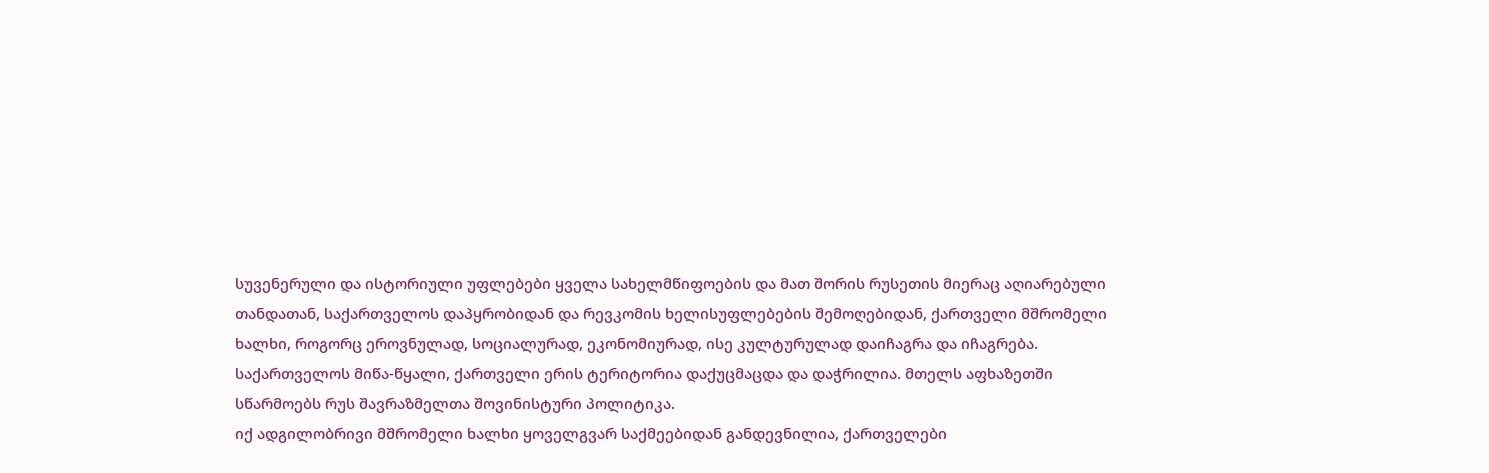სუვენერული და ისტორიული უფლებები ყველა სახელმწიფოების და მათ შორის რუსეთის მიერაც აღიარებული თანდათან, საქართველოს დაპყრობიდან და რევკომის ხელისუფლებების შემოღებიდან, ქართველი მშრომელი ხალხი, როგორც ეროვნულად, სოციალურად, ეკონომიურად, ისე კულტურულად დაიჩაგრა და იჩაგრება.
საქართველოს მიწა-წყალი, ქართველი ერის ტერიტორია დაქუცმაცდა და დაჭრილია. მთელს აფხაზეთში სწარმოებს რუს შავრაზმელთა შოვინისტური პოლიტიკა.
იქ ადგილობრივი მშრომელი ხალხი ყოველგვარ საქმეებიდან განდევნილია, ქართველები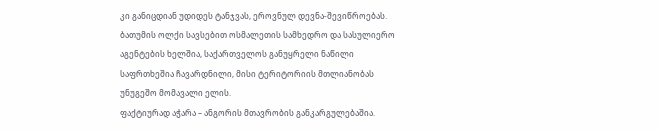კი განიცდიან უდიდეს ტანჯვას, ეროვნულ დევნა-შევიწროებას.
ბათუმის ოლქი სავსებით ოსმალეთის სამხედრო და სასულიერო აგენტების ხელშია, საქართველოს განუყრელი ნაწილი საფრთხეშია ჩავარდნილი, მისი ტერიტორიის მთლიანობას უნუგეშო მომავალი ელის.
ფაქტიურად აჭარა – ანგორის მთავრობის განკარგულებაშია.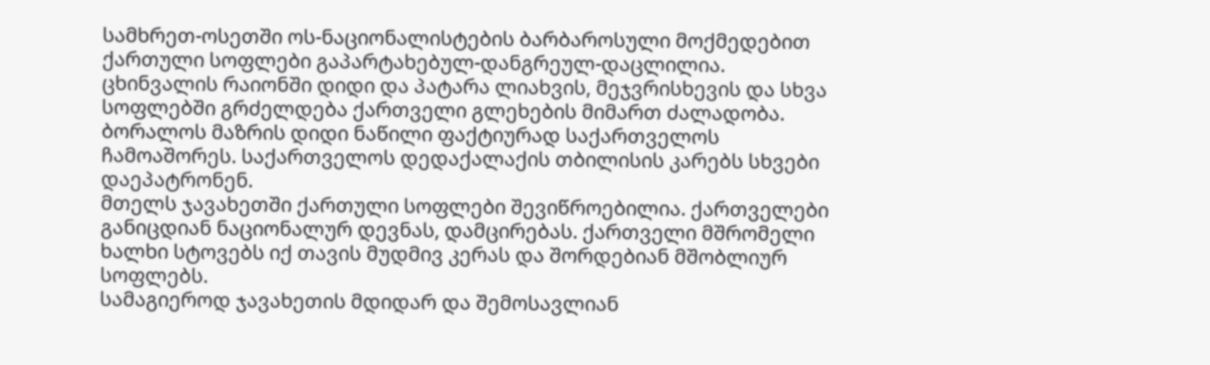სამხრეთ-ოსეთში ოს-ნაციონალისტების ბარბაროსული მოქმედებით ქართული სოფლები გაპარტახებულ-დანგრეულ-დაცლილია.
ცხინვალის რაიონში დიდი და პატარა ლიახვის, მეჯვრისხევის და სხვა სოფლებში გრძელდება ქართველი გლეხების მიმართ ძალადობა.
ბორალოს მაზრის დიდი ნაწილი ფაქტიურად საქართველოს ჩამოაშორეს. საქართველოს დედაქალაქის თბილისის კარებს სხვები დაეპატრონენ.
მთელს ჯავახეთში ქართული სოფლები შევიწროებილია. ქართველები განიცდიან ნაციონალურ დევნას, დამცირებას. ქართველი მშრომელი ხალხი სტოვებს იქ თავის მუდმივ კერას და შორდებიან მშობლიურ სოფლებს.
სამაგიეროდ ჯავახეთის მდიდარ და შემოსავლიან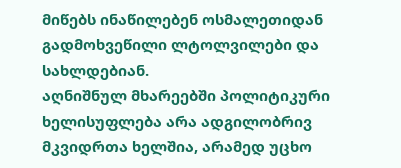მიწებს ინაწილებენ ოსმალეთიდან გადმოხვეწილი ლტოლვილები და სახლდებიან.
აღნიშნულ მხარეებში პოლიტიკური ხელისუფლება არა ადგილობრივ მკვიდრთა ხელშია, არამედ უცხო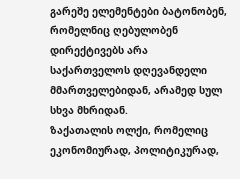გარეშე ელემენტები ბატონობენ, რომელნიც ღებულობენ დირექტივებს არა საქართველოს დღევანდელი მმართველებიდან, არამედ სულ სხვა მხრიდან.
ზაქათალის ოლქი, რომელიც ეკონომიურად, პოლიტიკურად,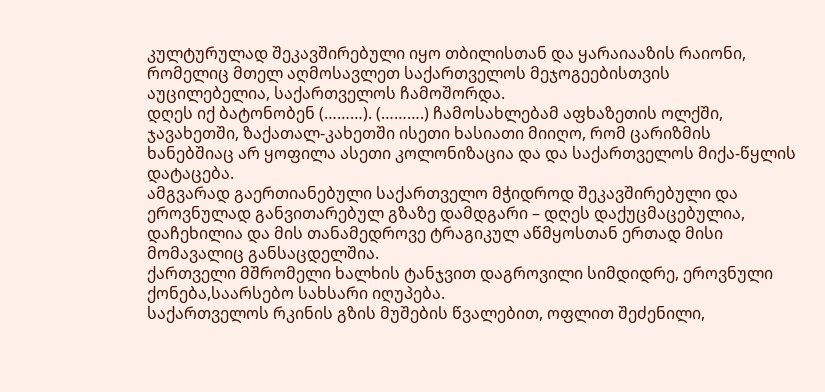კულტურულად შეკავშირებული იყო თბილისთან და ყარაიააზის რაიონი, რომელიც მთელ აღმოსავლეთ საქართველოს მეჯოგეებისთვის აუცილებელია, საქართველოს ჩამოშორდა.
დღეს იქ ბატონობენ (………). (……….) ჩამოსახლებამ აფხაზეთის ოლქში, ჯავახეთში, ზაქათალ-კახეთში ისეთი ხასიათი მიიღო, რომ ცარიზმის ხანებშიაც არ ყოფილა ასეთი კოლონიზაცია და და საქართველოს მიქა-წყლის დატაცება.
ამგვარად გაერთიანებული საქართველო მჭიდროდ შეკავშირებული და ეროვნულად განვითარებულ გზაზე დამდგარი – დღეს დაქუცმაცებულია, დაჩეხილია და მის თანამედროვე ტრაგიკულ აწმყოსთან ერთად მისი მომავალიც განსაცდელშია.
ქართველი მშრომელი ხალხის ტანჯვით დაგროვილი სიმდიდრე, ეროვნული ქონება,საარსებო სახსარი იღუპება.
საქართველოს რკინის გზის მუშების წვალებით, ოფლით შეძენილი,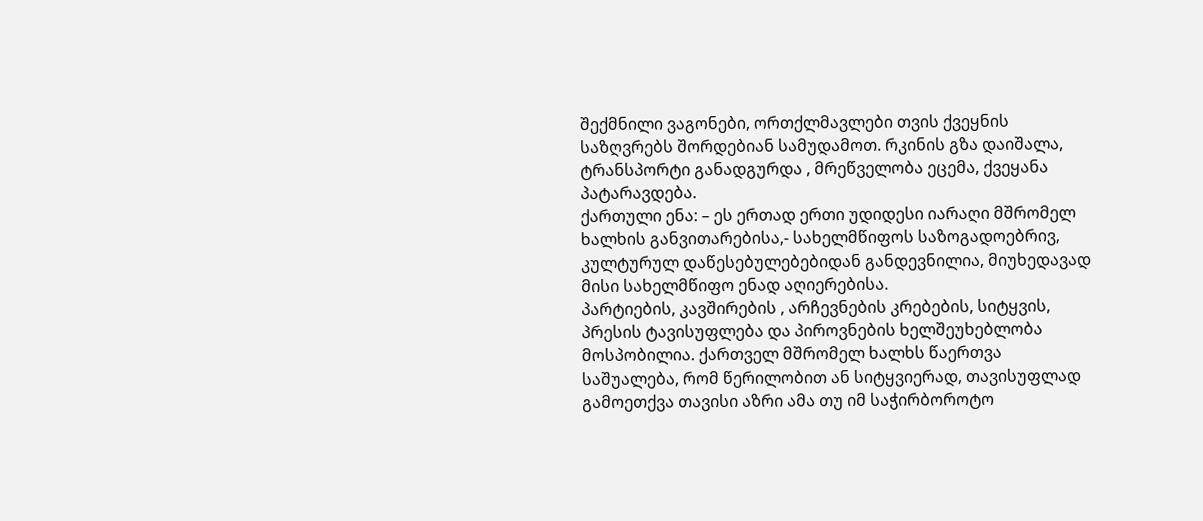შექმნილი ვაგონები, ორთქლმავლები თვის ქვეყნის საზღვრებს შორდებიან სამუდამოთ. რკინის გზა დაიშალა, ტრანსპორტი განადგურდა , მრეწველობა ეცემა, ქვეყანა პატარავდება.
ქართული ენა: – ეს ერთად ერთი უდიდესი იარაღი მშრომელ ხალხის განვითარებისა,- სახელმწიფოს საზოგადოებრივ, კულტურულ დაწესებულებებიდან განდევნილია, მიუხედავად მისი სახელმწიფო ენად აღიერებისა.
პარტიების, კავშირების , არჩევნების კრებების, სიტყვის, პრესის ტავისუფლება და პიროვნების ხელშეუხებლობა მოსპობილია. ქართველ მშრომელ ხალხს წაერთვა საშუალება, რომ წერილობით ან სიტყვიერად, თავისუფლად გამოეთქვა თავისი აზრი ამა თუ იმ საჭირბოროტო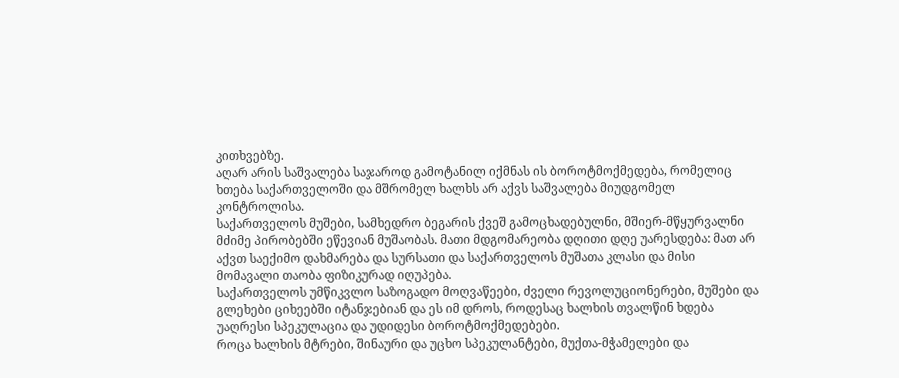კითხვებზე.
აღარ არის საშვალება საჯაროდ გამოტანილ იქმნას ის ბოროტმოქმედება, რომელიც ხთება საქართველოში და მშრომელ ხალხს არ აქვს საშვალება მიუდგომელ კონტროლისა.
საქართველოს მუშები, სამხედრო ბეგარის ქვეშ გამოცხადებულნი, მშიერ-მწყურვალნი მძიმე პირობებში ეწევიან მუშაობას. მათი მდგომარეობა დღითი დღე უარესდება: მათ არ აქვთ საექიმო დახმარება და სურსათი და საქართველოს მუშათა კლასი და მისი მომავალი თაობა ფიზიკურად იღუპება.
საქართველოს უმწიკვლო საზოგადო მოღვაწეები, ძველი რევოლუციონერები, მუშები და გლეხები ციხეებში იტანჯებიან და ეს იმ დროს, როდესაც ხალხის თვალწინ ხდება უაღრესი სპეკულაცია და უდიდესი ბოროტმოქმედებები.
როცა ხალხის მტრები, შინაური და უცხო სპეკულანტები, მუქთა-მჭამელები და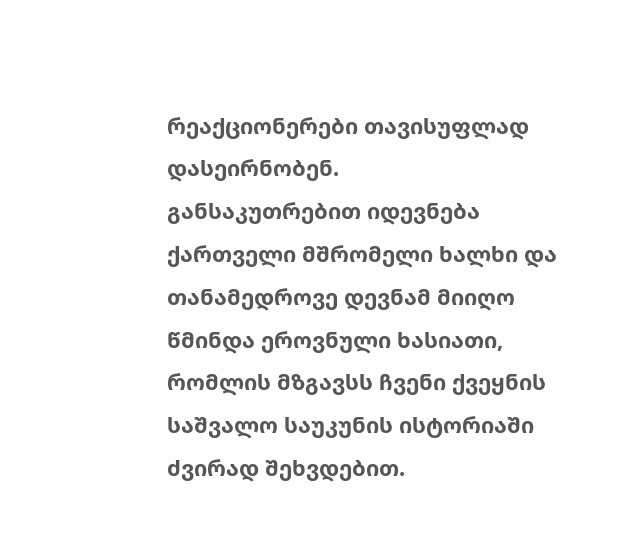რეაქციონერები თავისუფლად დასეირნობენ.
განსაკუთრებით იდევნება ქართველი მშრომელი ხალხი და თანამედროვე დევნამ მიიღო წმინდა ეროვნული ხასიათი, რომლის მზგავსს ჩვენი ქვეყნის საშვალო საუკუნის ისტორიაში ძვირად შეხვდებით.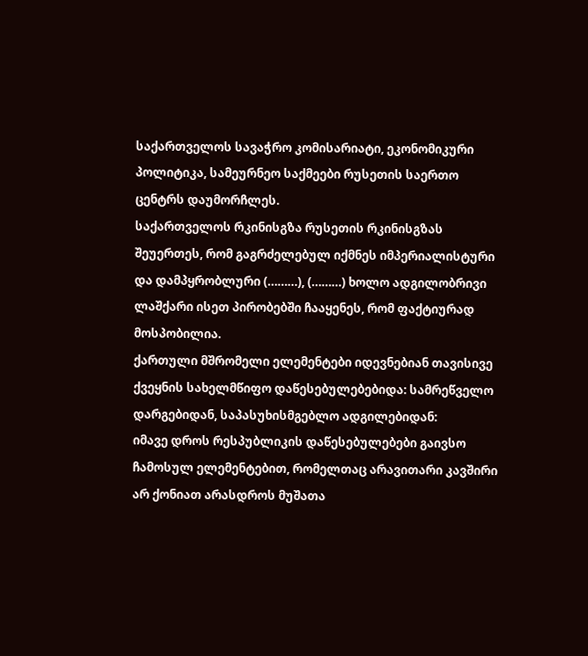საქართველოს სავაჭრო კომისარიატი, ეკონომიკური პოლიტიკა, სამეურნეო საქმეები რუსეთის საერთო ცენტრს დაუმორჩლეს.
საქართველოს რკინისგზა რუსეთის რკინისგზას შეუერთეს, რომ გაგრძელებულ იქმნეს იმპერიალისტური და დამპყრობლური (………), (………) ხოლო ადგილობრივი ლაშქარი ისეთ პირობებში ჩააყენეს, რომ ფაქტიურად მოსპობილია.
ქართული მშრომელი ელემენტები იდევნებიან თავისივე ქვეყნის სახელმწიფო დაწესებულებებიდა: სამრეწველო დარგებიდან, საპასუხისმგებლო ადგილებიდან:
იმავე დროს რესპუბლიკის დაწესებულებები გაივსო ჩამოსულ ელემენტებით, რომელთაც არავითარი კავშირი არ ქონიათ არასდროს მუშათა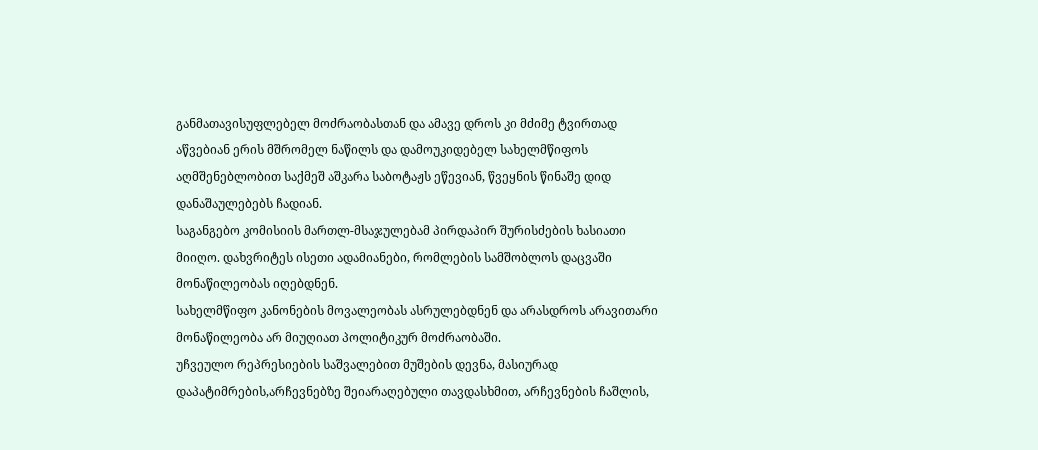განმათავისუფლებელ მოძრაობასთან და ამავე დროს კი მძიმე ტვირთად აწვებიან ერის მშრომელ ნაწილს და დამოუკიდებელ სახელმწიფოს აღმშენებლობით საქმეშ აშკარა საბოტაჟს ეწევიან, წვეყნის წინაშე დიდ დანაშაულებებს ჩადიან.
საგანგებო კომისიის მართლ-მსაჯულებამ პირდაპირ შურისძების ხასიათი მიიღო. დახვრიტეს ისეთი ადამიანები, რომლების სამშობლოს დაცვაში მონაწილეობას იღებდნენ.
სახელმწიფო კანონების მოვალეობას ასრულებდნენ და არასდროს არავითარი მონაწილეობა არ მიუღიათ პოლიტიკურ მოძრაობაში.
უჩვეულო რეპრესიების საშვალებით მუშების დევნა, მასიურად დაპატიმრების,არჩევნებზე შეიარაღებული თავდასხმით, არჩევნების ჩაშლის,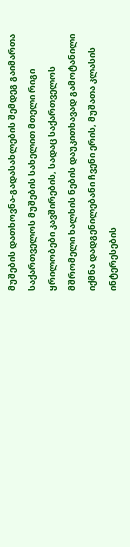მუშების დათხოვნა-გადასახლების შემდეგ გაიმართა საქართველოს მუშების სახელით მთელი რიგი ყრილობები კავშირების, სადაც საქართველოს მშრომელი ხალხის ნების დაუკითხავად გამოტანილი იქმნა დადგენილებანი ჩვენი ერის, მუშათა კლასის ინტერესების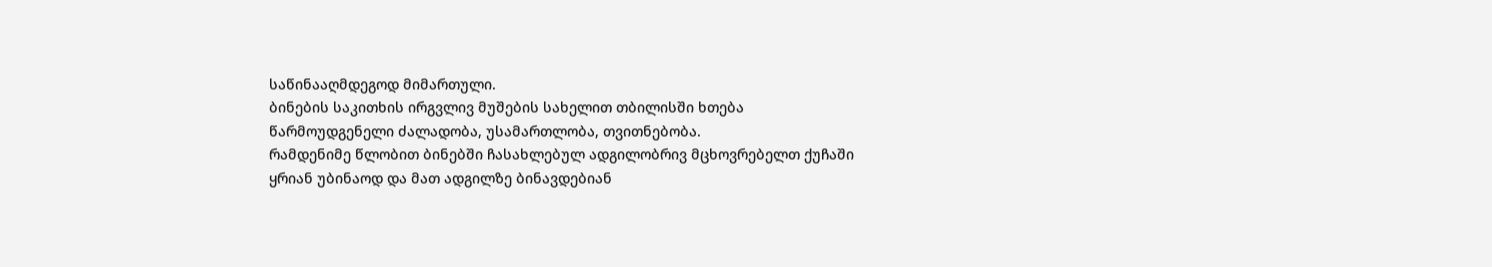საწინააღმდეგოდ მიმართული.
ბინების საკითხის ირგვლივ მუშების სახელით თბილისში ხთება წარმოუდგენელი ძალადობა, უსამართლობა, თვითნებობა.
რამდენიმე წლობით ბინებში ჩასახლებულ ადგილობრივ მცხოვრებელთ ქუჩაში ყრიან უბინაოდ და მათ ადგილზე ბინავდებიან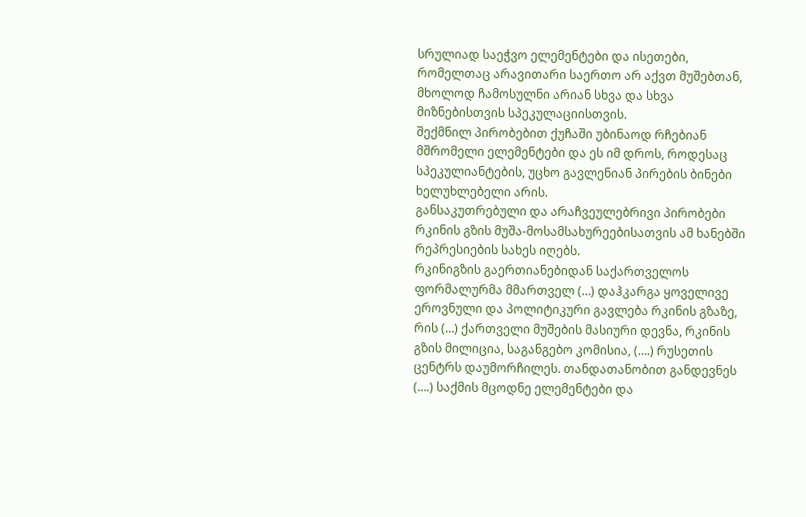სრულიად საეჭვო ელემენტები და ისეთები, რომელთაც არავითარი საერთო არ აქვთ მუშებთან, მხოლოდ ჩამოსულნი არიან სხვა და სხვა მიზნებისთვის სპეკულაციისთვის.
შექმნილ პირობებით ქუჩაში უბინაოდ რჩებიან მშრომელი ელემენტები და ეს იმ დროს, როდესაც სპეკულიანტების, უცხო გავლენიან პირების ბინები ხელუხლებელი არის.
განსაკუთრებული და არაჩვეულებრივი პირობები რკინის გზის მუშა-მოსამსახურეებისათვის ამ ხანებში რეპრესიების სახეს იღებს.
რკინიგზის გაერთიანებიდან საქართველოს ფორმალურმა მმართველ (…) დაჰკარგა ყოველივე ეროვნული და პოლიტიკური გავლება რკინის გზაზე, რის (…) ქართველი მუშების მასიური დევნა, რკინის გზის მილიცია, საგანგებო კომისია, (….) რუსეთის ცენტრს დაუმორჩილეს. თანდათანობით განდევნეს (….) საქმის მცოდნე ელემენტები და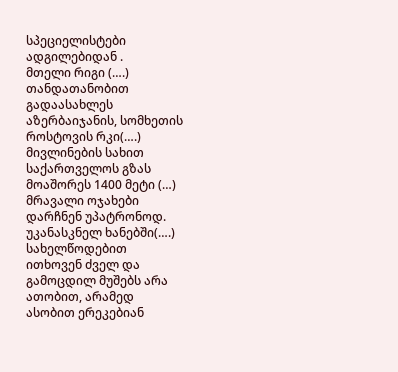სპეციელისტები ადგილებიდან .
მთელი რიგი (….) თანდათანობით გადაასახლეს აზერბაიჯანის, სომხეთის როსტოვის რკი(….) მივლინების სახით საქართველოს გზას მოაშორეს 1400 მეტი (…) მრავალი ოჯახები დარჩნენ უპატრონოდ.
უკანასკნელ ხანებში(….) სახელწოდებით ითხოვენ ძველ და გამოცდილ მუშებს არა ათობით, არამედ ასობით ერეკებიან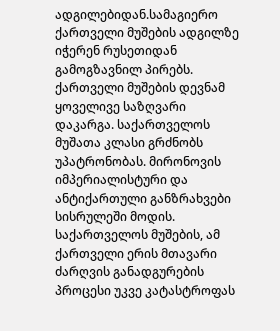ადგილებიდან.სამაგიერო ქართველი მუშების ადგილზე იჭერენ რუსეთიდან გამოგზავნილ პირებს.
ქართველი მუშების დევნამ ყოველივე საზღვარი დაკარგა. საქართველოს მუშათა კლასი გრძნობს უპატრონობას. მირონოვის იმპერიალისტური და ანტიქართული განზრახვები სისრულეში მოდის.
საქართველოს მუშების, ამ ქართველი ერის მთავარი ძარღვის განადგურების პროცესი უკვე კატასტროფას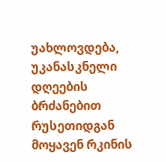უახლოვდება, უკანასკნელი დღეების ბრძანებით რუსეთიდგან მოყავენ რკინის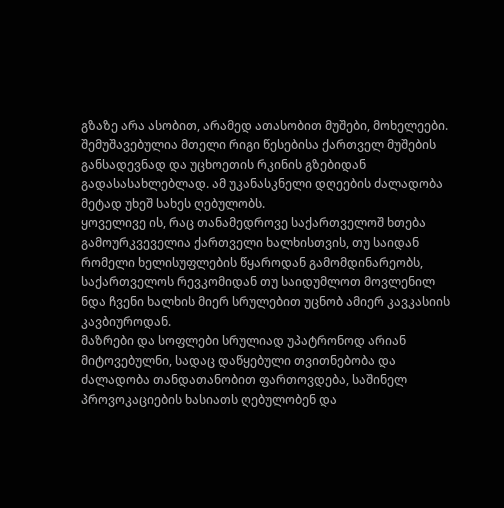გზაზე არა ასობით, არამედ ათასობით მუშები, მოხელეები.
შემუშავებულია მთელი რიგი წესებისა ქართველ მუშების განსადევნად და უცხოეთის რკინის გზებიდან გადასასახლებლად. ამ უკანასკნელი დღეების ძალადობა მეტად უხეშ სახეს ღებულობს.
ყოველივე ის, რაც თანამედროვე საქართველოშ ხთება გამოურკვეველია ქართველი ხალხისთვის, თუ საიდან რომელი ხელისუფლების წყაროდან გამომდინარეობს, საქართველოს რევკომიდან თუ საიდუმლოთ მოვლენილ ნდა ჩვენი ხალხის მიერ სრულებით უცნობ ამიერ კავკასიის კავბიუროდან.
მაზრები და სოფლები სრულიად უპატრონოდ არიან მიტოვებულნი, სადაც დაწყებული თვითნებობა და ძალადობა თანდათანობით ფართოვდება, საშინელ პროვოკაციების ხასიათს ღებულობენ და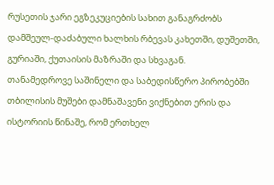რუსეთის ჯარი ეგზეკუციების სახით განაგრძობს დამშეულ-დაძაბული ხალხის რბევას კახეთში, დუშეთში, გურიაში, ქუთაისის მაზრაში და სხვაგან.
თანამედროვე საშინელი და საბედისწერო პირობებში თბილისის მუშები დამნაშავენი ვიქნებით ერის და ისტორიის წინაშე, რომ ერთხელ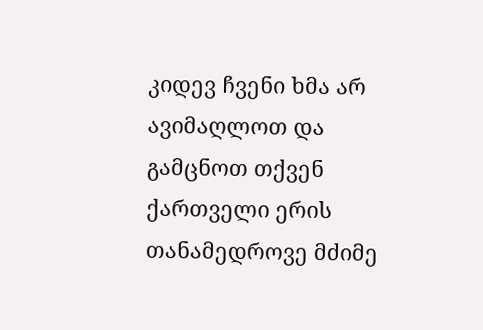კიდევ ჩვენი ხმა არ ავიმაღლოთ და გამცნოთ თქვენ ქართველი ერის თანამედროვე მძიმე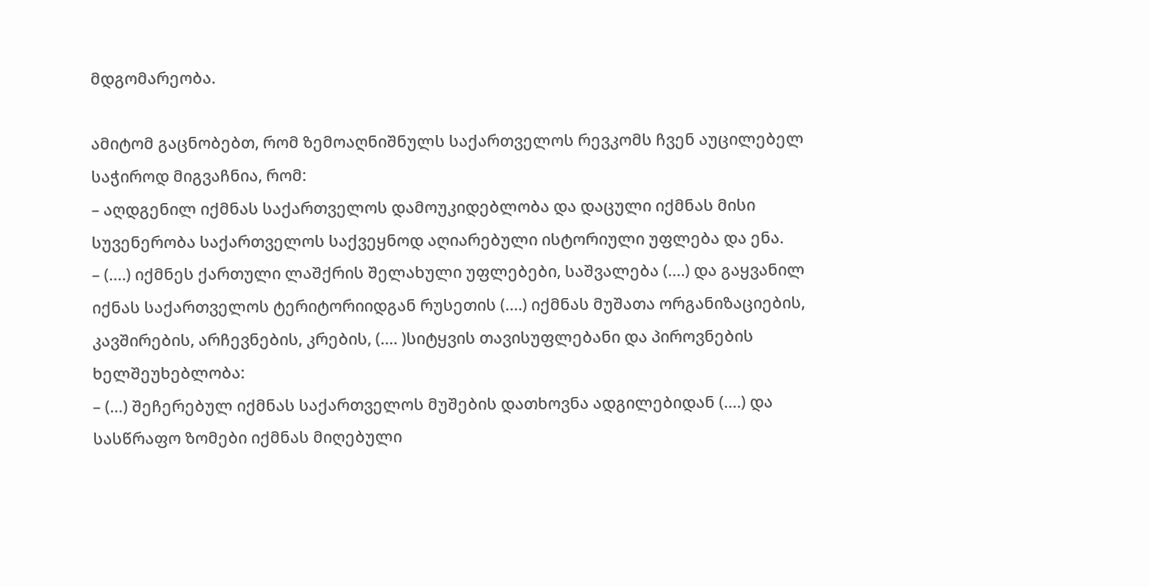მდგომარეობა.

ამიტომ გაცნობებთ, რომ ზემოაღნიშნულს საქართველოს რევკომს ჩვენ აუცილებელ საჭიროდ მიგვაჩნია, რომ:
– აღდგენილ იქმნას საქართველოს დამოუკიდებლობა და დაცული იქმნას მისი სუვენერობა საქართველოს საქვეყნოდ აღიარებული ისტორიული უფლება და ენა.
– (….) იქმნეს ქართული ლაშქრის შელახული უფლებები, საშვალება (….) და გაყვანილ იქნას საქართველოს ტერიტორიიდგან რუსეთის (….) იქმნას მუშათა ორგანიზაციების, კავშირების, არჩევნების, კრების, (…. )სიტყვის თავისუფლებანი და პიროვნების ხელშეუხებლობა:
– (…) შეჩერებულ იქმნას საქართველოს მუშების დათხოვნა ადგილებიდან (….) და სასწრაფო ზომები იქმნას მიღებული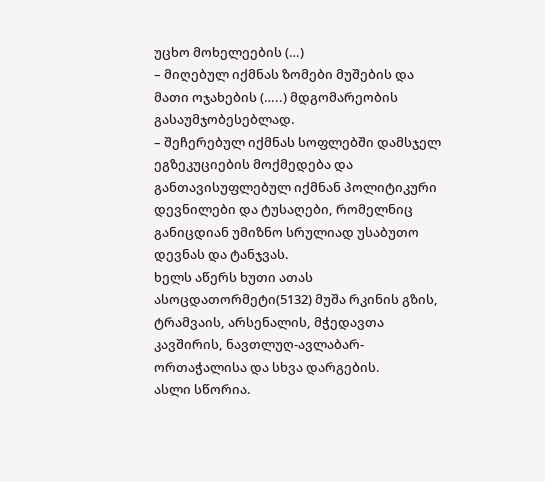უცხო მოხელეების (…)
– მიღებულ იქმნას ზომები მუშების და მათი ოჯახების (…..) მდგომარეობის გასაუმჯობესებლად.
– შეჩერებულ იქმნას სოფლებში დამსჯელ ეგზეკუციების მოქმედება და განთავისუფლებულ იქმნან პოლიტიკური დევნილები და ტუსაღები, რომელნიც განიცდიან უმიზნო სრულიად უსაბუთო დევნას და ტანჯვას.
ხელს აწერს ხუთი ათას ასოცდათორმეტი(5132) მუშა რკინის გზის, ტრამვაის, არსენალის, მჭედავთა კავშირის, ნავთლუღ-ავლაბარ-ორთაჭალისა და სხვა დარგების.
ასლი სწორია.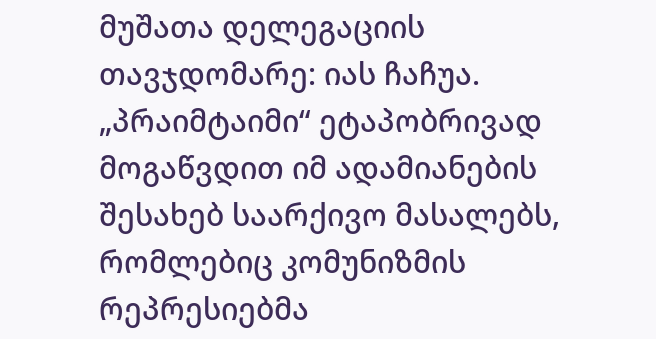მუშათა დელეგაციის თავჯდომარე: იას ჩაჩუა.
„პრაიმტაიმი“ ეტაპობრივად მოგაწვდით იმ ადამიანების შესახებ საარქივო მასალებს, რომლებიც კომუნიზმის რეპრესიებმა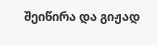შეიწირა და გიჟად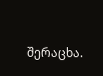შერაცხა.